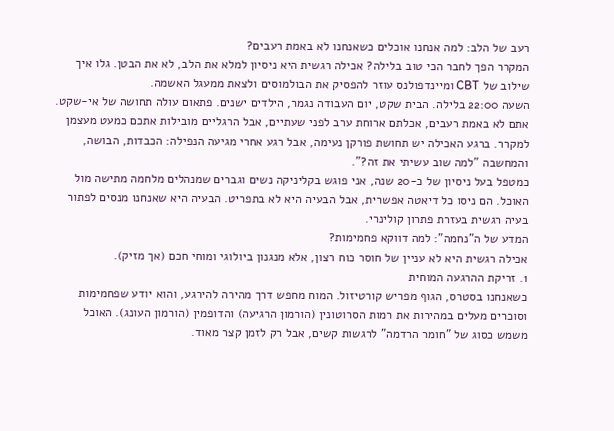רעב של הלב: למה אנחנו אוכלים כשאנחנו לא באמת רעבים?
המקרר הפך לחבר הכי טוב בלילה? אכילה רגשית היא ניסיון למלא את הלב, לא את הבטן. גלו איך שילוב של CBT ומיינדפולנס עוזר להפסיק את הבולמוסים ולצאת ממעגל האשמה.
השעה 22:00 בלילה. הבית שקט, יום העבודה נגמר, הילדים ישנים. פתאום עולה תחושה של אי-שקט. אתם לא באמת רעבים, אכלתם ארוחת ערב לפני שעתיים, אבל הרגליים מובילות אתכם כמעט מעצמן למקרר. ברגע האכילה יש תחושת פורקן נעימה, אבל רגע אחרי מגיעה הנפילה: הכבדות, הבושה, והמחשבה "למה שוב עשיתי את זה?".
כמטפל בעל ניסיון של כ-20 שנה, אני פוגש בקליניקה נשים וגברים שמנהלים מלחמה מתישה מול האוכל. הם ניסו כל דיאטה אפשרית, אבל הבעיה היא לא בתפריט. הבעיה היא שאנחנו מנסים לפתור בעיה רגשית בעזרת פתרון קולינרי.
המדע של ה"נחמה": למה דווקא פחמימות?
אכילה רגשית היא לא עניין של חוסר כוח רצון, אלא מנגנון ביולוגי ומוחי חכם (אך מזיק).
1. זריקת ההרגעה המוחית
כשאנחנו בסטרס, הגוף מפריש קורטיזול. המוח מחפש דרך מהירה להירגע, והוא יודע שפחמימות וסוכרים מעלים במהירות את רמות הסרוטונין (הורמון הרגיעה) והדופמין (הורמון העונג). האוכל משמש כסוג של "חומר הרדמה" לרגשות קשים, אבל רק לזמן קצר מאוד.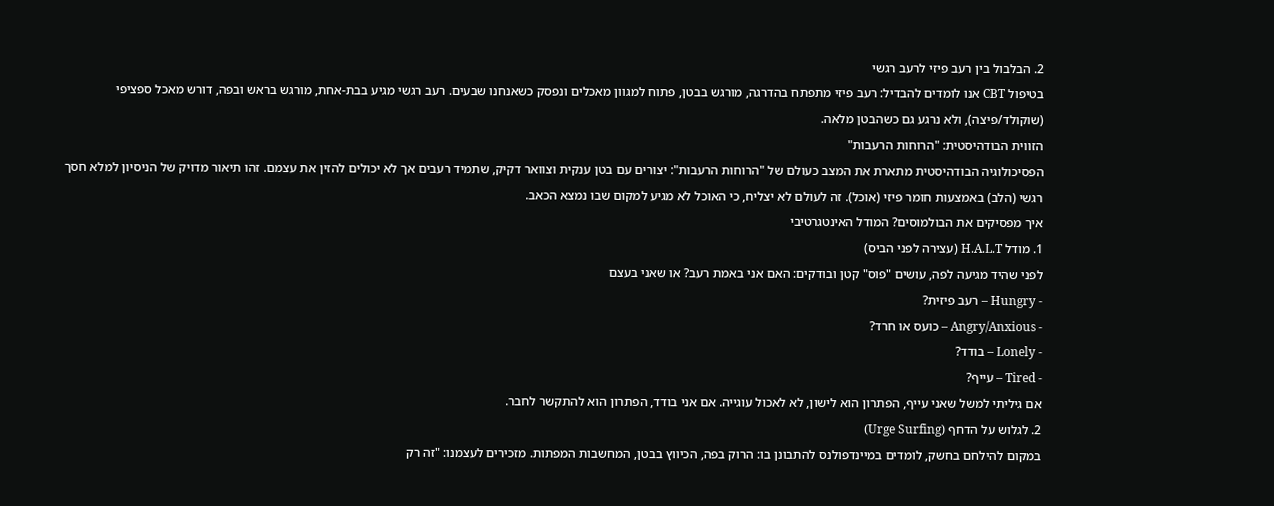2. הבלבול בין רעב פיזי לרעב רגשי
בטיפול CBT אנו לומדים להבדיל: רעב פיזי מתפתח בהדרגה, מורגש בבטן, פתוח למגוון מאכלים ונפסק כשאנחנו שבעים. רעב רגשי מגיע בבת-אחת, מורגש בראש ובפה, דורש מאכל ספציפי (שוקולד/פיצה), ולא נרגע גם כשהבטן מלאה.
הזווית הבודהיסטית: "הרוחות הרעבות"
הפסיכולוגיה הבודהיסטית מתארת את המצב כעולם של "הרוחות הרעבות": יצורים עם בטן ענקית וצוואר דקיק, שתמיד רעבים אך לא יכולים להזין את עצמם. זהו תיאור מדויק של הניסיון למלא חסך רגשי (הלב) באמצעות חומר פיזי (אוכל). זה לעולם לא יצליח, כי האוכל לא מגיע למקום שבו נמצא הכאב.
איך מפסיקים את הבולמוסים? המודל האינטגרטיבי
1. מודל H.A.L.T (עצירה לפני הביס)
לפני שהיד מגיעה לפה, עושים "פוס" קטן ובודקים: האם אני באמת רעב? או שאני בעצם
- Hungry – רעב פיזית?
- Angry/Anxious – כועס או חרד?
- Lonely – בודד?
- Tired – עייף?
אם גיליתי למשל שאני עייף, הפתרון הוא לישון, לא לאכול עוגייה. אם אני בודד, הפתרון הוא להתקשר לחבר.
2. לגלוש על הדחף (Urge Surfing)
במקום להילחם בחשק, לומדים במיינדפולנס להתבונן בו: הרוק בפה, הכיווץ בבטן, המחשבות המפתות. מזכירים לעצמנו: "זה רק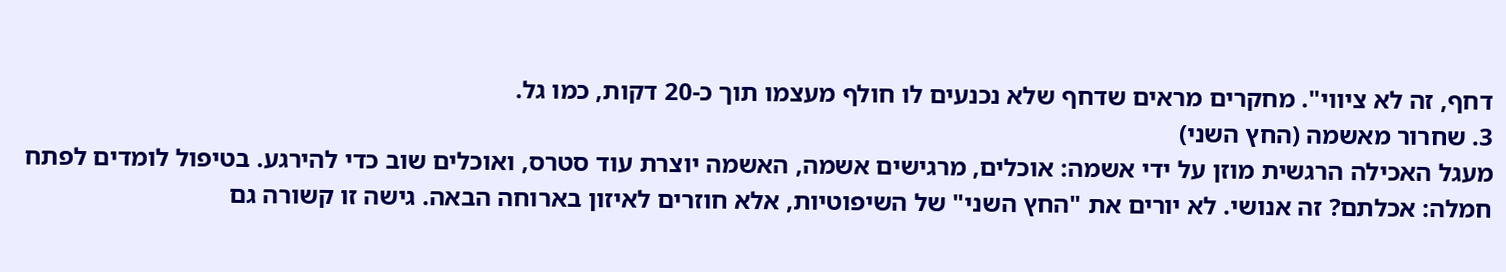דחף, זה לא ציווי". מחקרים מראים שדחף שלא נכנעים לו חולף מעצמו תוך כ-20 דקות, כמו גל.
3. שחרור מאשמה (החץ השני)
מעגל האכילה הרגשית מוזן על ידי אשמה: אוכלים, מרגישים אשמה, האשמה יוצרת עוד סטרס, ואוכלים שוב כדי להירגע. בטיפול לומדים לפתח חמלה: אכלתם? זה אנושי. לא יורים את "החץ השני" של השיפוטיות, אלא חוזרים לאיזון בארוחה הבאה. גישה זו קשורה גם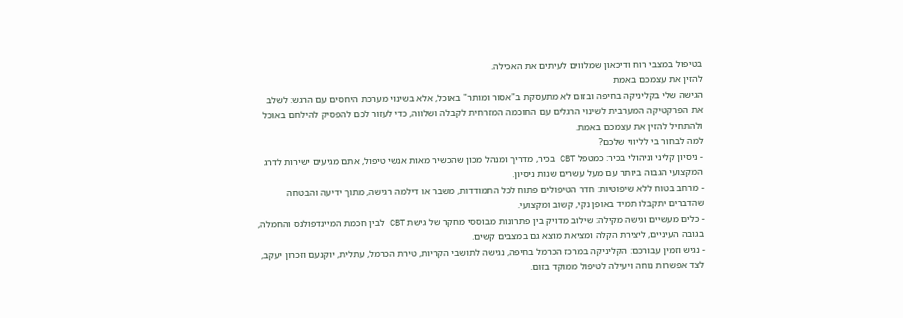בטיפול במצבי רוח ודיכאון שמלווים לעיתים את האכילה.
להזין את עצמכם באמת
הגישה שלי בקליניקה בחיפה ובזום לא מתעסקת ב"אסור ומותר" באוכל, אלא בשינוי מערכת היחסים עם הרגש: לשלב את הפרקטיקה המערבית לשינוי הרגלים עם החוכמה המזרחית לקבלה ושלווה, כדי לעזור לכם להפסיק להילחם באוכל ולהתחיל להזין את עצמכם באמת.
למה לבחור בי לליווי שלכם?
- ניסיון קליני וניהולי בכיר: כמטפל CBT בכיר, מדריך ומנהל מכון שהכשיר מאות אנשי טיפול, אתם מגיעים ישירות לדרג המקצועי הגבוה ביותר עם מעל עשרים שנות ניסיון.
- מרחב בטוח ללא שיפוטיות: חדר הטיפולים פתוח לכל התמודדות, משבר או דילמה רגישה, מתוך ידיעה והבטחה שהדברים יתקבלו תמיד באופן נקי, קשוב ומקצועי.
- כלים מעשיים וגישה מקילה: שילוב מדויק בין פתרונות מבוססי מחקר של גישת CBT לבין חכמת המיינדפולנס והחמלה, בגובה העיניים, ליצירת הקלה ומציאת מוצא גם במצבים קשים.
- נגיש וזמין עבורכם: הקליניקה במרכז הכרמל בחיפה, נגישה לתושבי הקריות, טירת הכרמל, עתלית, יוקנעם וזכרון יעקב, לצד אפשרות נוחה ויעילה לטיפול ממוקד בזום.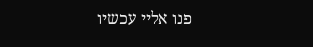פנו אליי עכשיו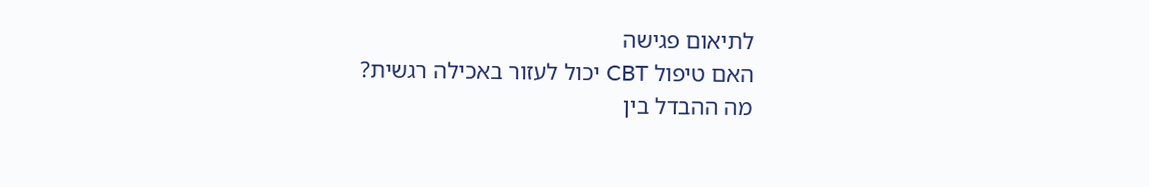לתיאום פגישה
האם טיפול CBT יכול לעזור באכילה רגשית?
מה ההבדל בין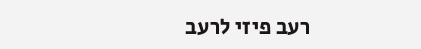רעב פיזי לרעב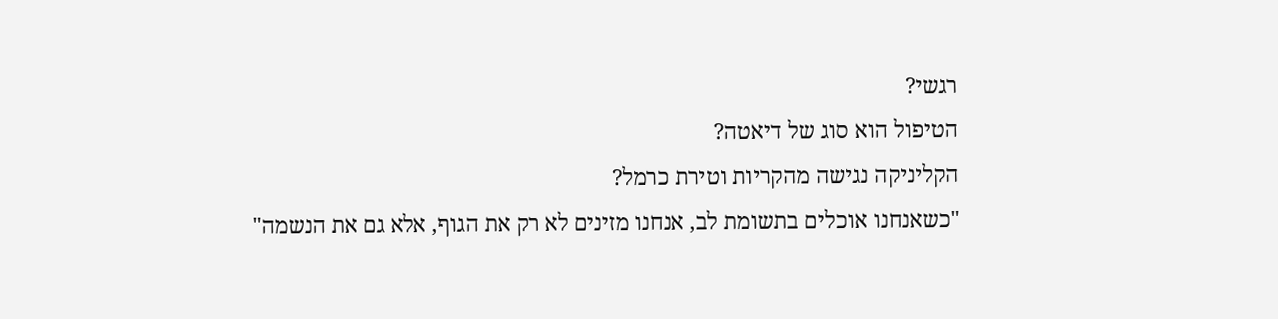רגשי?
הטיפול הוא סוג של דיאטה?
הקליניקה נגישה מהקריות וטירת כרמל?
"כשאנחנו אוכלים בתשומת לב, אנחנו מזינים לא רק את הגוף, אלא גם את הנשמה"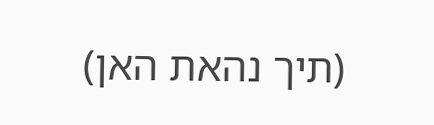(תיך נהאת האן)